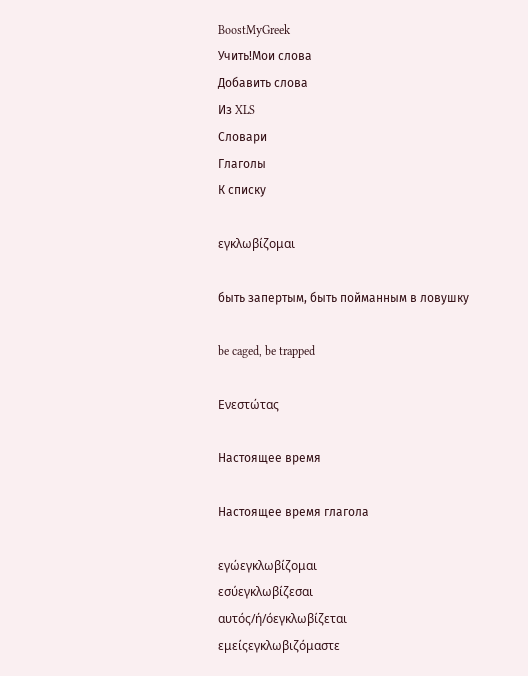BoostMyGreek
Учить!Мои слова
Добавить слова
Из XLS
Словари
Глаголы
К списку

εγκλωβίζομαι

быть запертым, быть пойманным в ловушку

be caged, be trapped

Ενεστώτας

Настоящее время

Настоящее время глагола

εγώεγκλωβίζομαι
εσύεγκλωβίζεσαι
αυτός/ή/όεγκλωβίζεται
εμείςεγκλωβιζόμαστε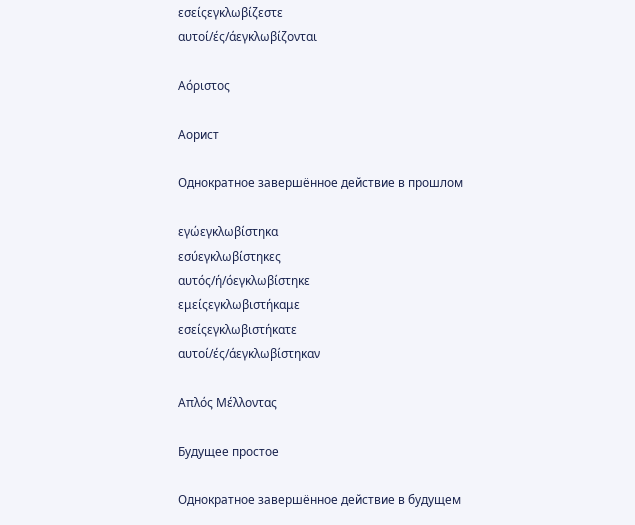εσείςεγκλωβίζεστε
αυτοί/ές/άεγκλωβίζονται

Αόριστος

Аорист

Однократное завершённое действие в прошлом

εγώεγκλωβίστηκα
εσύεγκλωβίστηκες
αυτός/ή/όεγκλωβίστηκε
εμείςεγκλωβιστήκαμε
εσείςεγκλωβιστήκατε
αυτοί/ές/άεγκλωβίστηκαν

Απλός Μέλλοντας

Будущее простое

Однократное завершённое действие в будущем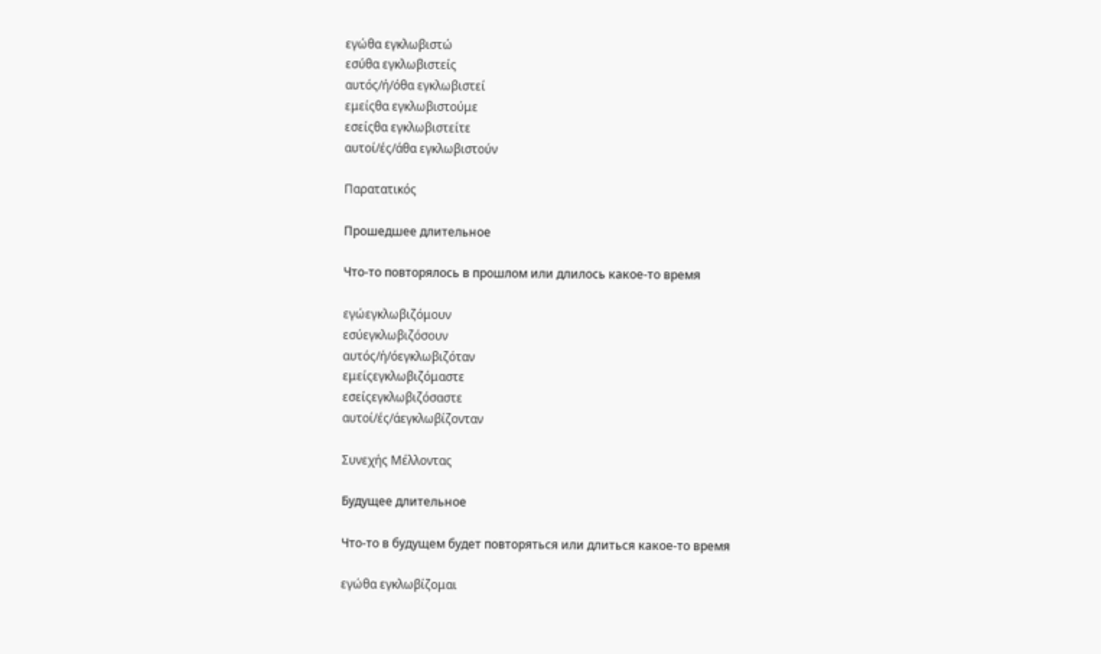εγώθα εγκλωβιστώ
εσύθα εγκλωβιστείς
αυτός/ή/όθα εγκλωβιστεί
εμείςθα εγκλωβιστούμε
εσείςθα εγκλωβιστείτε
αυτοί/ές/άθα εγκλωβιστούν

Παρατατικός

Прошедшее длительное

Что-то повторялось в прошлом или длилось какое-то время

εγώεγκλωβιζόμουν
εσύεγκλωβιζόσουν
αυτός/ή/όεγκλωβιζόταν
εμείςεγκλωβιζόμαστε
εσείςεγκλωβιζόσαστε
αυτοί/ές/άεγκλωβίζονταν

Συνεχής Μέλλοντας

Будущее длительное

Что-то в будущем будет повторяться или длиться какое-то время

εγώθα εγκλωβίζομαι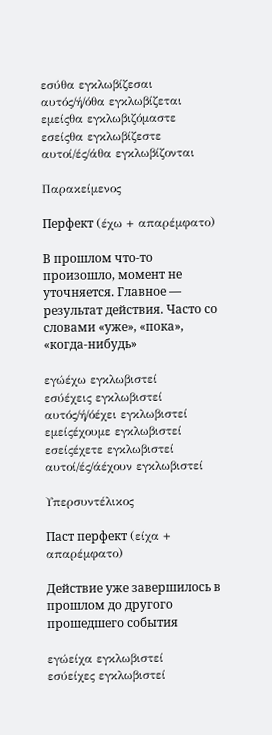εσύθα εγκλωβίζεσαι
αυτός/ή/όθα εγκλωβίζεται
εμείςθα εγκλωβιζόμαστε
εσείςθα εγκλωβίζεστε
αυτοί/ές/άθα εγκλωβίζονται

Παρακείμενος

Перфект (έχω + απαρέμφατο)

В прошлом что-то произошло, момент не уточняется. Главное — результат действия. Часто со словами «уже», «пока», «когда-нибудь»

εγώέχω εγκλωβιστεί
εσύέχεις εγκλωβιστεί
αυτός/ή/όέχει εγκλωβιστεί
εμείςέχουμε εγκλωβιστεί
εσείςέχετε εγκλωβιστεί
αυτοί/ές/άέχουν εγκλωβιστεί

Υπερσυντέλικος

Паст перфект (είχα + απαρέμφατο)

Действие уже завершилось в прошлом до другого прошедшего события

εγώείχα εγκλωβιστεί
εσύείχες εγκλωβιστεί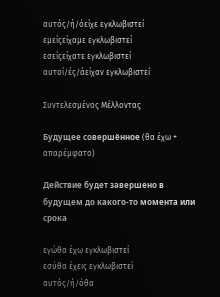αυτός/ή/όείχε εγκλωβιστεί
εμείςείχαμε εγκλωβιστεί
εσείςείχατε εγκλωβιστεί
αυτοί/ές/άείχαν εγκλωβιστεί

Συντελεσμένος Μέλλοντας

Будущее совершённое (θα έχω + απαρέμφατο)

Действие будет завершено в будущем до какого-то момента или срока

εγώθα έχω εγκλωβιστεί
εσύθα έχεις εγκλωβιστεί
αυτός/ή/όθα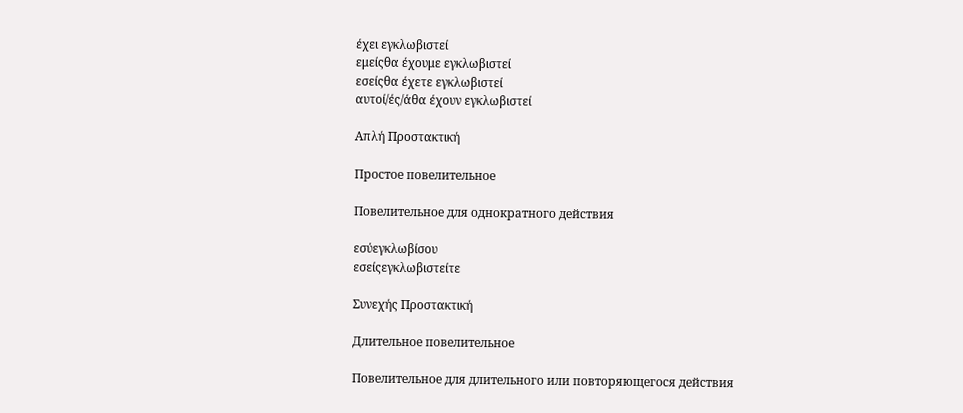έχει εγκλωβιστεί
εμείςθα έχουμε εγκλωβιστεί
εσείςθα έχετε εγκλωβιστεί
αυτοί/ές/άθα έχουν εγκλωβιστεί

Απλή Προστακτική

Простое повелительное

Повелительное для однократного действия

εσύεγκλωβίσου
εσείςεγκλωβιστείτε

Συνεχής Προστακτική

Длительное повелительное

Повелительное для длительного или повторяющегося действия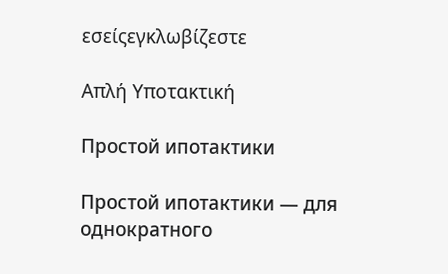εσείςεγκλωβίζεστε

Απλή Υποτακτική

Простой ипотактики

Простой ипотактики — для однократного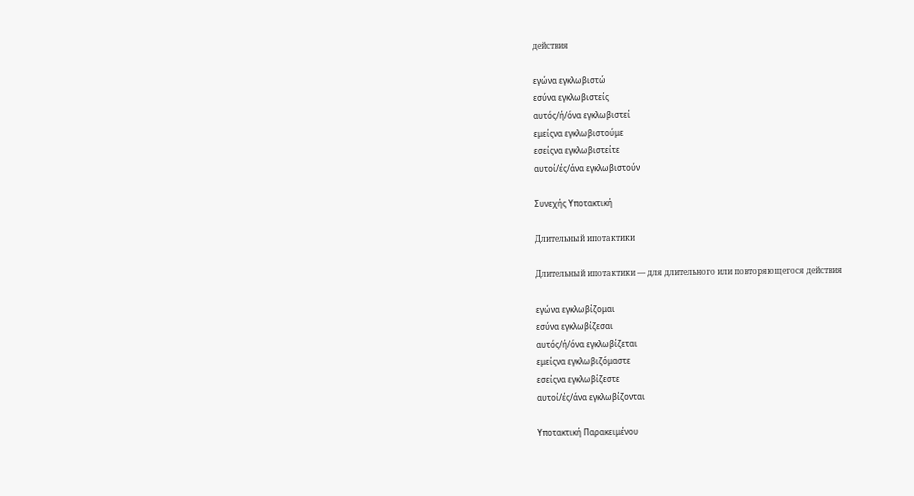действия

εγώνα εγκλωβιστώ
εσύνα εγκλωβιστείς
αυτός/ή/όνα εγκλωβιστεί
εμείςνα εγκλωβιστούμε
εσείςνα εγκλωβιστείτε
αυτοί/ές/άνα εγκλωβιστούν

Συνεχής Υποτακτική

Длительный ипотактики

Длительный ипотактики — для длительного или повторяющегося действия

εγώνα εγκλωβίζομαι
εσύνα εγκλωβίζεσαι
αυτός/ή/όνα εγκλωβίζεται
εμείςνα εγκλωβιζόμαστε
εσείςνα εγκλωβίζεστε
αυτοί/ές/άνα εγκλωβίζονται

Υποτακτική Παρακειμένου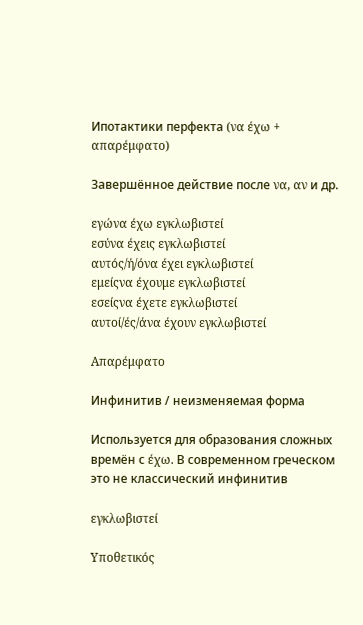Ипотактики перфекта (να έχω + απαρέμφατο)

Завершённое действие после να, αν и др.

εγώνα έχω εγκλωβιστεί
εσύνα έχεις εγκλωβιστεί
αυτός/ή/όνα έχει εγκλωβιστεί
εμείςνα έχουμε εγκλωβιστεί
εσείςνα έχετε εγκλωβιστεί
αυτοί/ές/άνα έχουν εγκλωβιστεί

Απαρέμφατο

Инфинитив / неизменяемая форма

Используется для образования сложных времён с έχω. В современном греческом это не классический инфинитив

εγκλωβιστεί

Υποθετικός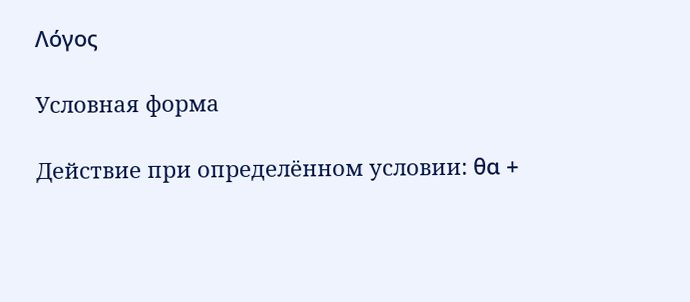Λόγος

Условная форма

Действие при определённом условии: θα +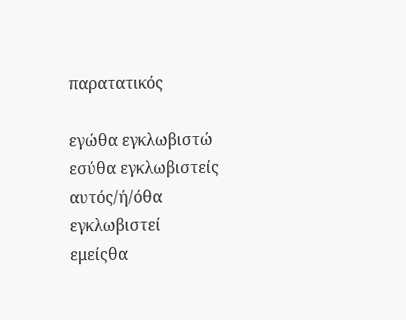παρατατικός

εγώθα εγκλωβιστώ
εσύθα εγκλωβιστείς
αυτός/ή/όθα εγκλωβιστεί
εμείςθα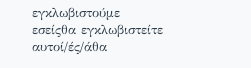εγκλωβιστούμε
εσείςθα εγκλωβιστείτε
αυτοί/ές/άθα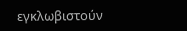εγκλωβιστούν